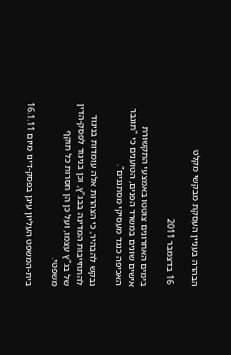הבהרה בעניין העסקת מבקשי מקלט

 16 בדצמבר 2011

בימים האחרונים צוטטו באמצעי התקשורת אישים שונים במשרד הפנים, הטוענים כי "תוגבר האכיפה כנגד מעסיקי מסתננים".

נבקש להבהיר, כי הצהרות אלה עומדות בניגוד להתחייבות המדינה בבג"ץ, וכן בניגוד לפסק-הדין של בג"ץ עצמו, ועל כן הן חסרות כל תוקף משפטי.

בית-המשפט העליון עיגן בפסק-דינו מיום 16.1.11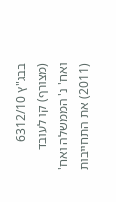בבג"ץ 6312/10 (מצורף) קו לעובד ואח' נ' הממשלה ואח' (2011) את התחייבות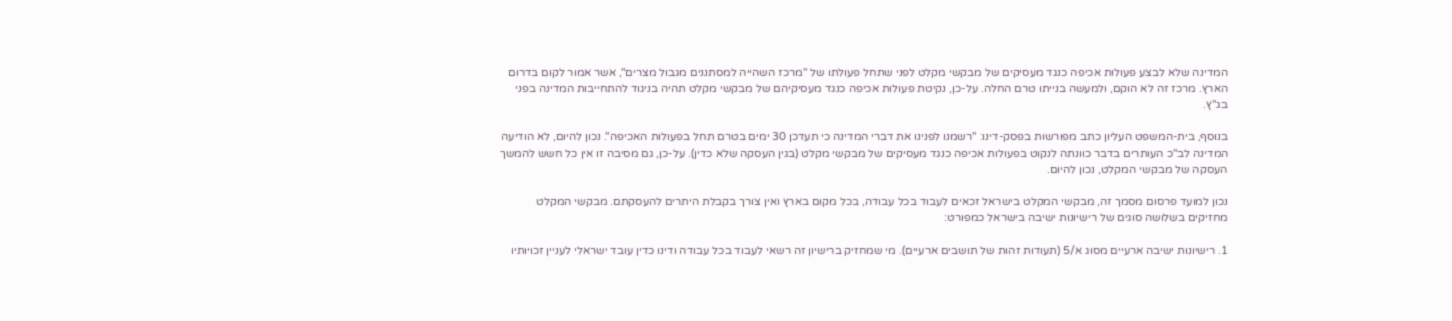המדינה שלא לבצע פעולות אכיפה כנגד מעסיקים של מבקשי מקלט לפני שתחל פעולתו של "מרכז השהייה למסתננים מגבול מצרים", אשר אמור לקום בדרום הארץ. מרכז זה לא הוקם, ולמעשה בנייתו טרם החלה. על-כן, נקיטת פעולות אכיפה כנגד מעסיקיהם של מבקשי מקלט תהיה בניגוד להתחייבות המדינה בפני בג"ץ.

בנוסף, בית-המשפט העליון כתב מפורשות בפסק-דינו: "רשמנו לפנינו את דברי המדינה כי תעדכן 30 ימים בטרם תחל בפעולות האכיפה". נכון להיום, לא הודיעה המדינה לב"כ העותרים בדבר כוונתה לנקוט בפעולות אכיפה כנגד מעסיקים של מבקשי מקלט (בגין העסקה שלא כדין). על-כן, גם מסיבה זו אין כל חשש להמשך העסקה של מבקשי המקלט, נכון להיום.

נכון למועד פרסום מסמך זה, מבקשי המקלט בישראל זכאים לעבוד בכל עבודה, בכל מקום בארץ ואין צורך בקבלת היתרים להעסקתם. מבקשי המקלט מחזיקים בשלושה סוגים של רישיונות ישיבה בישראל כמפורט:

1. רישיונות ישיבה ארעיים מסוג א/5 (תעודות זהות של תושבים ארעיים). מי שמחזיק ברישיון זה רשאי לעבוד בכל עבודה ודינו כדין עובד ישראלי לעניין זכויותיו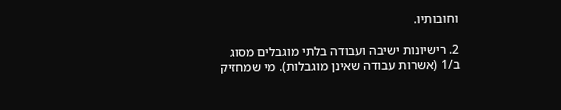וחובותיו.

2. רישיונות ישיבה ועבודה בלתי מוגבלים מסוג ב/1 (אשרות עבודה שאינן מוגבלות). מי שמחזיק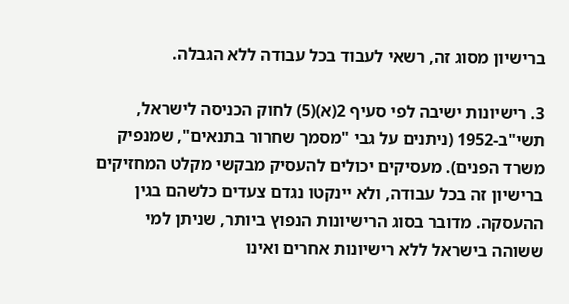ברישיון מסוג זה, רשאי לעבוד בכל עבודה ללא הגבלה.

3. רישיונות ישיבה לפי סעיף 2(א)(5) לחוק הכניסה לישראל, תשי"ב-1952 (ניתנים על גבי "מסמך שחרור בתנאים", שמנפיק משרד הפנים). מעסיקים יכולים להעסיק מבקשי מקלט המחזיקים ברישיון זה בכל עבודה, ולא יינקטו נגדם צעדים כלשהם בגין ההעסקה. מדובר בסוג הרישיונות הנפוץ ביותר, שניתן למי ששוהה בישראל ללא רישיונות אחרים ואינו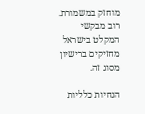מוחזק במשמורת. רוב מבקשי המקלט בישראל מחזיקים ברישיון מסוג זה.

הנחיות כלליות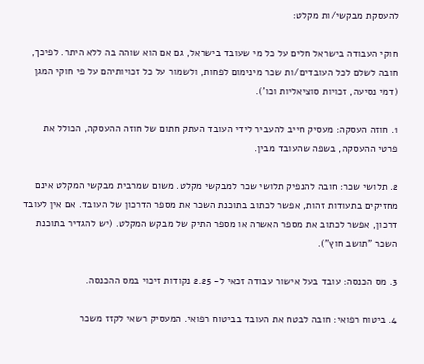להעסקת מבקשי/ות מקלט:

חוקי העבודה בישראל חלים על כל מי שעובד בישראל, גם אם הוא שוהה בה ללא היתר. לפיכך, חובה לשלם לכל העובדים/ות שכר מינימום לפחות, ולשמור על כל זכויותיהם על פי חוקי המגן (דמי נסיעה, זכויות סוציאליות וכו').

1. חוזה העסקה: מעסיק חייב להעביר לידי העובד העתק חתום של חוזה ההעסקה, הכולל את פרטי ההעסקה, בשפה שהעובד מבין.

2. תלושי שכר: חובה להנפיק תלושי שכר למבקשי מקלט. משום שמרבית מבקשי המקלט אינם מחזיקים בתעודות זהות, אפשר לכתוב בתוכנת השכר את מספר הדרכון של העובד. אם אין לעובד דרכון, אפשר לכתוב את מספר האשרה או מספר התיק של מבקש המקלט. (יש להגדיר בתוכנת השכר "תושב חוץ").

3. מס הכנסה: עובד בעל אישור עבודה זכאי ל- 2.25 נקודות זיכוי במס ההכנסה.

4. ביטוח רפואי: חובה לבטח את העובד בביטוח רפואי. המעסיק רשאי לקזז משכר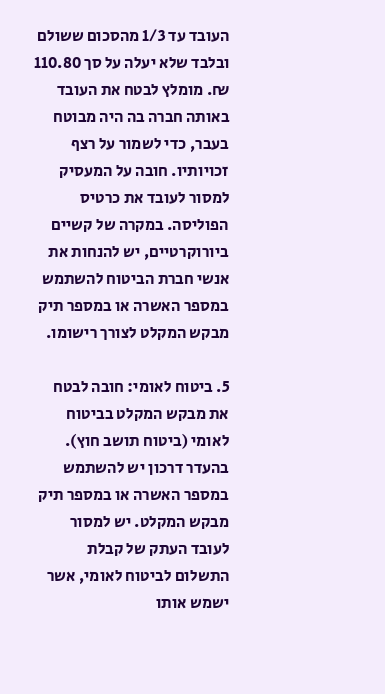העובד עד 1/3 מהסכום ששולם ובלבד שלא יעלה על סך 110.80 ₪. מומלץ לבטח את העובד באותה חברה בה היה מבוטח בעבר, כדי לשמור על רצף זכויותיו. חובה על המעסיק למסור לעובד את כרטיס הפוליסה. במקרה של קשיים ביורוקרטיים, יש להנחות את אנשי חברת הביטוח להשתמש במספר האשרה או במספר תיק מבקש המקלט לצורך רישומו.

5. ביטוח לאומי: חובה לבטח את מבקש המקלט בביטוח לאומי (ביטוח תושב חוץ). בהעדר דרכון יש להשתמש במספר האשרה או במספר תיק מבקש המקלט. יש למסור לעובד העתק של קבלת התשלום לביטוח לאומי, אשר ישמש אותו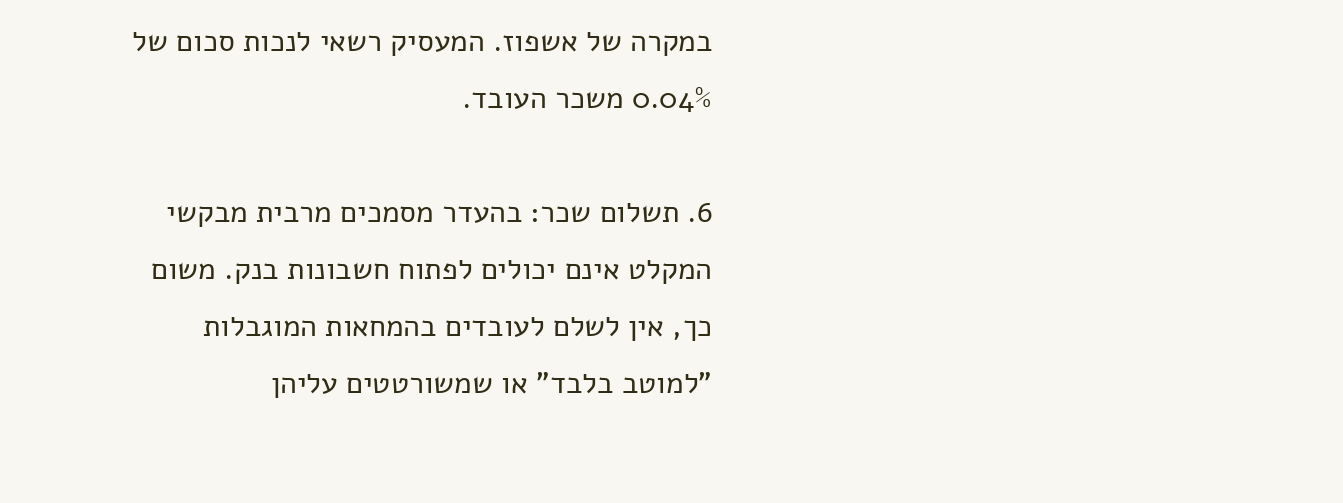במקרה של אשפוז. המעסיק רשאי לנכות סכום של 0.04% משכר העובד.

6. תשלום שכר: בהעדר מסמכים מרבית מבקשי המקלט אינם יכולים לפתוח חשבונות בנק. משום כך, אין לשלם לעובדים בהמחאות המוגבלות "למוטב בלבד" או שמשורטטים עליהן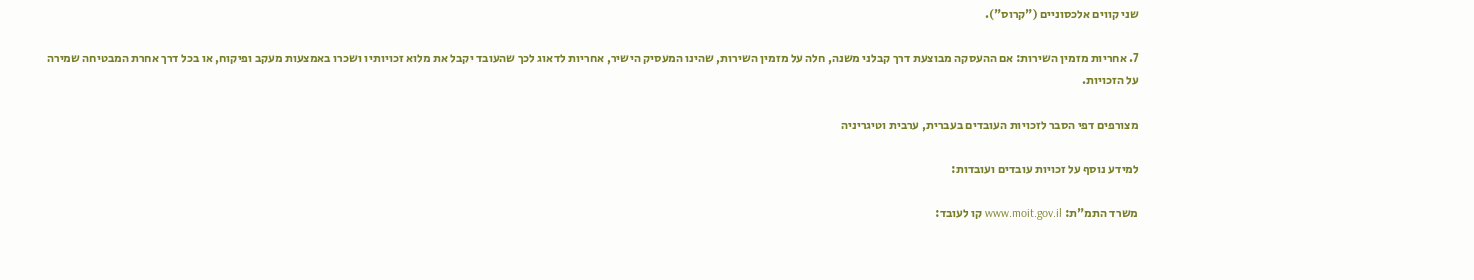שני קווים אלכסוניים ("קרוס").

7. אחריות מזמין השירות: אם ההעסקה מבוצעת דרך קבלני משנה, חלה על מזמין השירות, שהינו המעסיק הישיר, אחריות לדאוג לכך שהעובד יקבל את מלוא זכויותיו ושכרו באמצעות מעקב ופיקוח, או בכל דרך אחרת המבטיחה שמירה על הזכויות.

מצורפים דפי הסבר לזכויות העובדים בעברית, ערבית וטיגריניה

למידע נוסף על זכויות עובדים ועובדות:

משרד התמ"ת: www.moit.gov.il קו לעובד: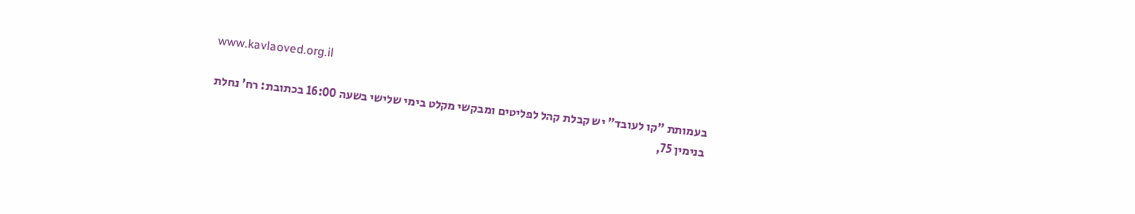www.kavlaoved.org.il

בעמותת "קו לעובד" יש קבלת קהל לפליטים ומבקשי מקלט בימי שלישי בשעה 16:00 בכתובת: רח' נחלת בנימין 75,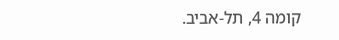קומה 4, תל-אביב.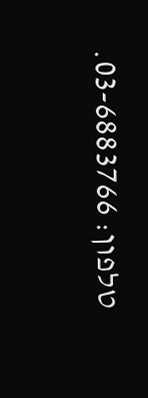טלפון: 03-6883766.